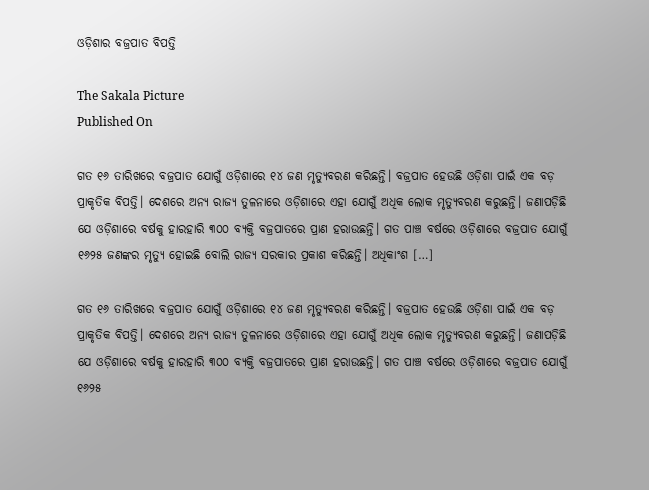ଓଡ଼ିଶାର ବଜ୍ରପାତ ବିପତ୍ତି

The Sakala Picture
Published On

ଗତ ୧୬ ତାରିଖରେ ବଜ୍ରପାତ ଯୋଗୁଁ ଓଡ଼ିଶାରେ ୧୪ ଜଣ ମୃତ୍ୟୁବରଣ କରିଛନ୍ତି। ବଜ୍ରପାତ ହେଉଛି ଓଡ଼ିଶା ପାଇଁ ଏକ ବଡ଼ ପ୍ରାକୃତିକ ବିପତ୍ତି। ଦେଶରେ ଅନ୍ୟ ରାଜ୍ୟ ତୁଳନାରେ ଓଡ଼ିଶାରେ ଏହା ଯୋଗୁଁ ଅଧିକ ଲୋକ ମୃତ୍ୟୁବରଣ କରୁଛନ୍ତି। ଜଣାପଡ଼ିଛି ଯେ ଓଡ଼ିଶାରେ ବର୍ଷକୁ ହାରହାରି ୩୦୦ ବ୍ୟକ୍ତି ବଜ୍ରପାତରେ ପ୍ରାଣ ହରାଉଛନ୍ତି। ଗତ ପାଞ୍ଚ ବର୍ଷରେ ଓଡ଼ିଶାରେ ବଜ୍ରପାତ ଯୋଗୁଁ ୧୬୨୫ ଜଣଙ୍କର ମୃତ୍ୟୁ ହୋଇଛି ବୋଲି ରାଜ୍ୟ ସରକାର ପ୍ରକାଶ କରିଛନ୍ତି। ଅଧିକାଂଶ […]

ଗତ ୧୬ ତାରିଖରେ ବଜ୍ରପାତ ଯୋଗୁଁ ଓଡ଼ିଶାରେ ୧୪ ଜଣ ମୃତ୍ୟୁବରଣ କରିଛନ୍ତି। ବଜ୍ରପାତ ହେଉଛି ଓଡ଼ିଶା ପାଇଁ ଏକ ବଡ଼ ପ୍ରାକୃତିକ ବିପତ୍ତି। ଦେଶରେ ଅନ୍ୟ ରାଜ୍ୟ ତୁଳନାରେ ଓଡ଼ିଶାରେ ଏହା ଯୋଗୁଁ ଅଧିକ ଲୋକ ମୃତ୍ୟୁବରଣ କରୁଛନ୍ତି। ଜଣାପଡ଼ିଛି ଯେ ଓଡ଼ିଶାରେ ବର୍ଷକୁ ହାରହାରି ୩୦୦ ବ୍ୟକ୍ତି ବଜ୍ରପାତରେ ପ୍ରାଣ ହରାଉଛନ୍ତି। ଗତ ପାଞ୍ଚ ବର୍ଷରେ ଓଡ଼ିଶାରେ ବଜ୍ରପାତ ଯୋଗୁଁ ୧୬୨୫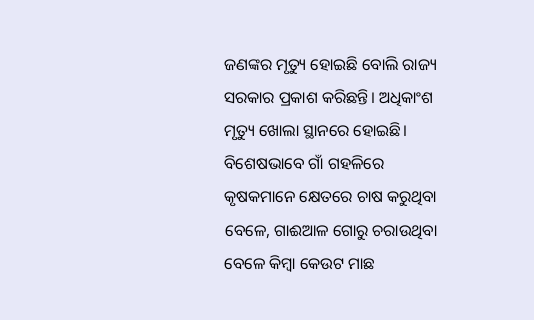ଜଣଙ୍କର ମୃତ୍ୟୁ ହୋଇଛି ବୋଲି ରାଜ୍ୟ ସରକାର ପ୍ରକାଶ କରିଛନ୍ତି। ଅଧିକାଂଶ ମୃତ୍ୟୁ ଖୋଲା ସ୍ଥାନରେ ହୋଇଛି। ବିଶେଷଭାବେ ଗାଁ ଗହଳିରେ କୃଷକମାନେ କ୍ଷେତରେ ଚାଷ କରୁଥିବା ବେଳେ, ଗାଈଆଳ ଗୋରୁ ଚରାଉଥିବା ବେଳେ କିମ୍ବା କେଉଟ ମାଛ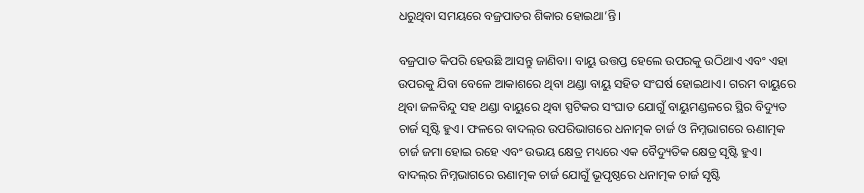ଧରୁଥିବା ସମୟରେ ବଜ୍ରପାତର ଶିକାର ହୋଇଥା’ନ୍ତି।

ବଜ୍ରପାତ କିପରି ହେଉଛି ଆସନ୍ତୁ ଜାଣିବା। ବାୟୁ ଉତ୍ତପ୍ତ ହେଲେ ଉପରକୁ ଉଠିଥାଏ ଏବଂ ଏହା ଉପରକୁ ଯିବା ବେଳେ ଆକାଶରେ ଥିବା ଥଣ୍ଡା ବାୟୁ ସହିତ ସଂଘର୍ଷ ହୋଇଥାଏ। ଗରମ ବାୟୁରେ ଥିବା ଜଳବିନ୍ଦୁ ସହ ଥଣ୍ଡା ବାୟୁରେ ଥିବା ସ୍ପଟିକର ସଂଘାତ ଯୋଗୁଁ ବାୟୁମଣ୍ଡଳରେ ସ୍ଥିର ବିଦ୍ୟୁତ ଚାର୍ଜ ସୃଷ୍ଟି ହୁଏ। ଫଳରେ ବାଦଲ୍‌‌ର ଉପରିଭାଗରେ ଧନାତ୍ମକ ଚାର୍ଜ ଓ ନିମ୍ନଭାଗରେ ଋଣାତ୍ମକ ଚାର୍ଜ ଜମା ହୋଇ ରହେ ଏବଂ ଉଭୟ କ୍ଷେତ୍ର ମଧ୍ୟରେ ଏକ ବୈଦ୍ୟୁତିକ କ୍ଷେତ୍ର ସୃଷ୍ଟି ହୁଏ। ବାଦଲ୍‌‌ର ନିମ୍ନଭାଗରେ ଋଣାତ୍ମକ ଚାର୍ଜ ଯୋଗୁଁ ଭୂପୃଷ୍ଠରେ ଧନାତ୍ମକ ଚାର୍ଜ ସୃଷ୍ଟି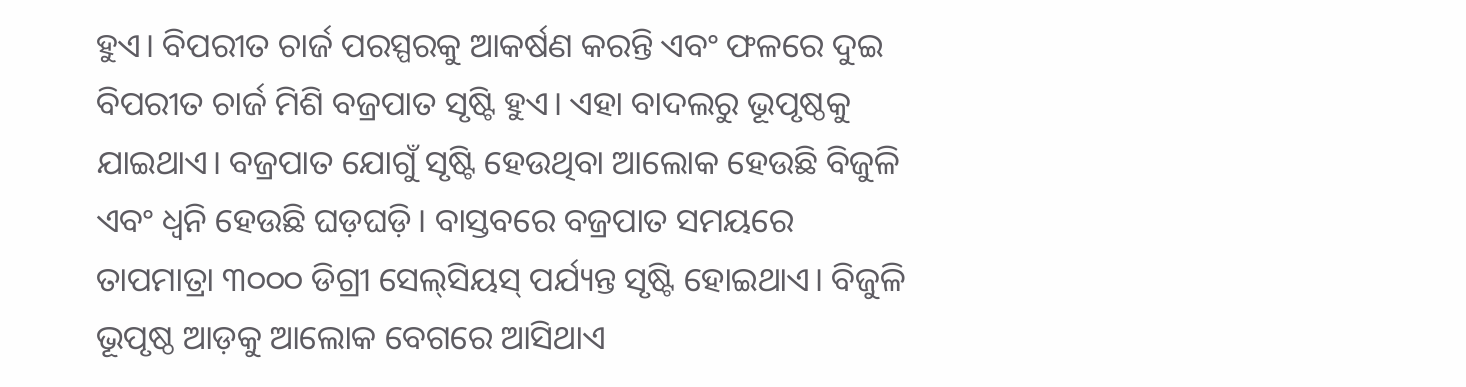ହୁଏ। ବିପରୀତ ଚାର୍ଜ ପରସ୍ପରକୁ ଆକର୍ଷଣ କରନ୍ତି ଏବଂ ଫଳରେ ଦୁଇ ବିପରୀତ ଚାର୍ଜ ମିଶି ବଜ୍ରପାତ ସୃଷ୍ଟି ହୁଏ। ଏହା ବାଦଲରୁ ଭୂପୃଷ୍ଠକୁ ଯାଇଥାଏ। ବଜ୍ରପାତ ଯୋଗୁଁ ସୃଷ୍ଟି ହେଉଥିବା ଆଲୋକ ହେଉଛି ବିଜୁଳି ଏବଂ ଧ୍ୱନି ହେଉଛି ଘଡ଼ଘଡ଼ି। ବାସ୍ତବରେ ବଜ୍ରପାତ ସମୟରେ ତାପମାତ୍ରା ୩୦୦୦ ଡିଗ୍ରୀ ସେଲ୍‌ସିୟସ୍‌‌ ପର୍ଯ୍ୟନ୍ତ ସୃଷ୍ଟି ହୋଇଥାଏ। ବିଜୁଳି ଭୂପୃଷ୍ଠ ଆଡ଼କୁ ଆଲୋକ ବେଗରେ ଆସିଥାଏ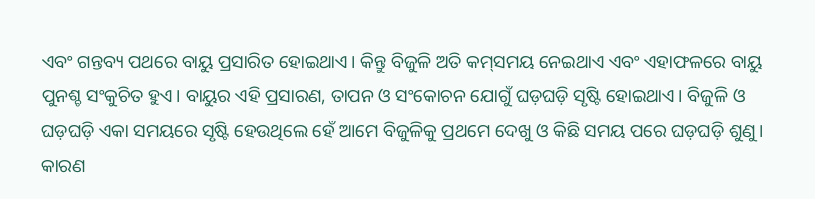ଏବଂ ଗନ୍ତବ୍ୟ ପଥରେ ବାୟୁ ପ୍ରସାରିତ ହୋଇଥାଏ। କିନ୍ତୁ ବିଜୁଳି ଅତି କମ୍‌‌ସମୟ ନେଇଥାଏ ଏବଂ ଏହାଫଳରେ ବାୟୁ ପୁନଶ୍ଚ ସଂକୁଚିତ ହୁଏ। ବାୟୁର ଏହି ପ୍ରସାରଣ, ତାପନ ଓ ସଂକୋଚନ ଯୋଗୁଁ ଘଡ଼ଘଡ଼ି ସୃଷ୍ଟି ହୋଇଥାଏ। ବିଜୁଳି ଓ ଘଡ଼ଘଡ଼ି ଏକା ସମୟରେ ସୃଷ୍ଟି ହେଉଥିଲେ ହେଁ ଆମେ ବିଜୁଳିକୁ ପ୍ରଥମେ ଦେଖୁ ଓ କିଛି ସମୟ ପରେ ଘଡ଼ଘଡ଼ି ଶୁଣୁ। କାରଣ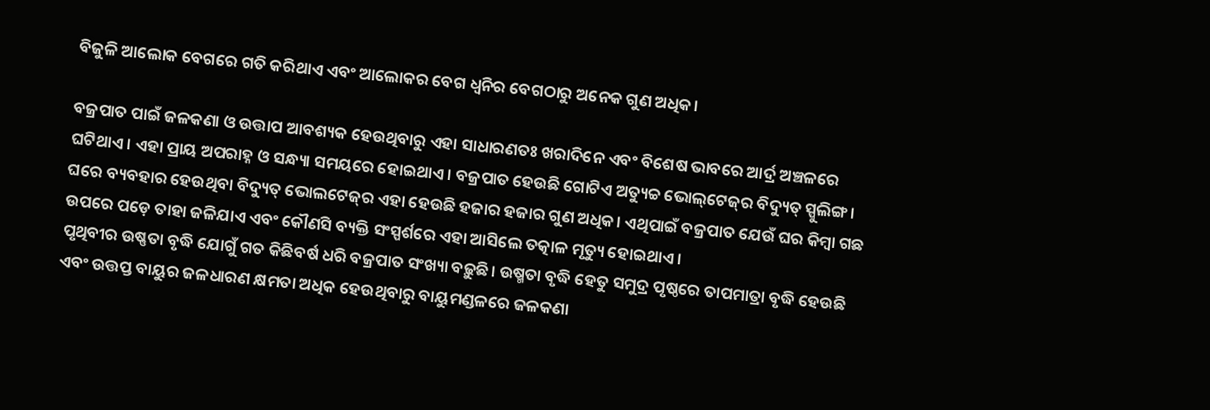ବିଜୁଳି ଆଲୋକ ବେଗରେ ଗତି କରିଥାଏ ଏବଂ ଆଲୋକର ବେଗ ଧ୍ୱନିର ବେଗଠାରୁ ଅନେକ ଗୁଣ ଅଧିକ।

ବଜ୍ରପାତ ପାଇଁ ଜଳକଣା ଓ ଉତ୍ତାପ ଆବଶ୍ୟକ ହେଉଥିବାରୁ ଏହା ସାଧାରଣତଃ ଖରାଦିନେ ଏବଂ ବିଶେଷ ଭାବରେ ଆର୍ଦ୍ର ଅଞ୍ଚଳରେ ଘଟିଥାଏ। ଏହା ପ୍ରାୟ ଅପରାହ୍ନ ଓ ସନ୍ଧ୍ୟା ସମୟରେ ହୋଇଥାଏ। ବଜ୍ରପାତ ହେଉଛି ଗୋଟିଏ ଅତ୍ୟୁଚ୍ଚ ଭୋଲ୍‌‌ଟେଜ୍‌‌ର ବିଦ୍ୟୁତ୍‌‌ ସ୍ପୁଲିଙ୍ଗ। ଘରେ ବ୍ୟବହାର ହେଉଥିବା ବିଦ୍ୟୁତ୍‌‌ ଭୋଲଟେଜ୍‌‌ର ଏହା ହେଉଛି ହଜାର ହଜାର ଗୁଣ ଅଧିକ। ଏଥିପାଇଁ ବଜ୍ରପାତ ଯେଉଁ ଘର କିମ୍ବା ଗଛ ଉପରେ ପଡ଼େ ତାହା ଜଳିଯାଏ ଏବଂ କୌଣସି ବ୍ୟକ୍ତି ସଂସ୍ପର୍ଶରେ ଏହା ଆସିଲେ ତତ୍କାଳ ମୃତ୍ୟୁ ହୋଇଥାଏ।
ପୃଥିବୀର ଉଷ୍ଣତା ବୃଦ୍ଧି ଯୋଗୁଁ ଗତ କିଛିବର୍ଷ ଧରି ବଜ୍ରପାତ ସଂଖ୍ୟା ବଢ଼ୁଛି। ଉଷ୍ମତା ବୃଦ୍ଧି ହେତୁ ସମୁଦ୍ର ପୃଷ୍ଠରେ ତାପମାତ୍ରା ବୃଦ୍ଧି ହେଉଛି ଏବଂ ଉତ୍ତପ୍ତ ବାୟୁର ଜଳଧାରଣ କ୍ଷମତା ଅଧିକ ହେଉଥିବାରୁ ବାୟୁମଣ୍ଡଳରେ ଜଳକଣା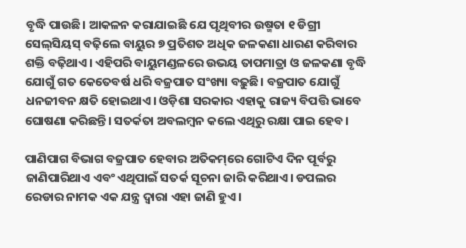ବୃଦ୍ଧି ପାଉଛି। ଆକଳନ କରାଯାଇଛି ଯେ ପୃଥିବୀର ଉଷ୍ମତା ୧ ଡିଗ୍ରୀ ସେଲ୍‌ସିୟସ୍‌‌ ବଢ଼ିଲେ ବାୟୁର ୭ ପ୍ରତିଶତ ଅଧିକ ଜଳକଣା ଧାରଣ କରିବାର ଶକ୍ତି ବଢ଼ିଥାଏ। ଏହିପରି ବାୟୁମଣ୍ଡଳରେ ଉଭୟ ତାପମାତ୍ରା ଓ ଜଳକଣା ବୃଦ୍ଧି ଯୋଗୁଁ ଗତ କେତେବର୍ଷ ଧରି ବଜ୍ରପାତ ସଂଖ୍ୟା ବଢ଼ୁଛି। ବଜ୍ରପାତ ଯୋଗୁଁ ଧନଜୀବନ କ୍ଷତି ହୋଇଥାଏ। ଓଡ଼ିଶା ସରକାର ଏହାକୁ ରାଜ୍ୟ ବିପତ୍ତି ଭାବେ ଘୋଷଣା କରିଛନ୍ତି। ସତର୍କତା ଅବଲମ୍ବନ କଲେ ଏଥିରୁ ରକ୍ଷା ପାଇ ହେବ।

ପାଣିପାଗ ବିଭାଗ ବଜ୍ରପାତ ହେବାର ଅତିକମ୍‌‌ରେ ଗୋଟିଏ ଦିନ ପୂର୍ବରୁ ଜାଣିପାରିଥାଏ ଏବଂ ଏଥିପାଇଁ ସତର୍କ ସୂଚନା ଜାରି କରିଥାଏ। ଡପଲର ରେଡାର ନାମକ ଏକ ଯନ୍ତ୍ର ଦ୍ୱାରା ଏହା ଜାଣି ହୁଏ।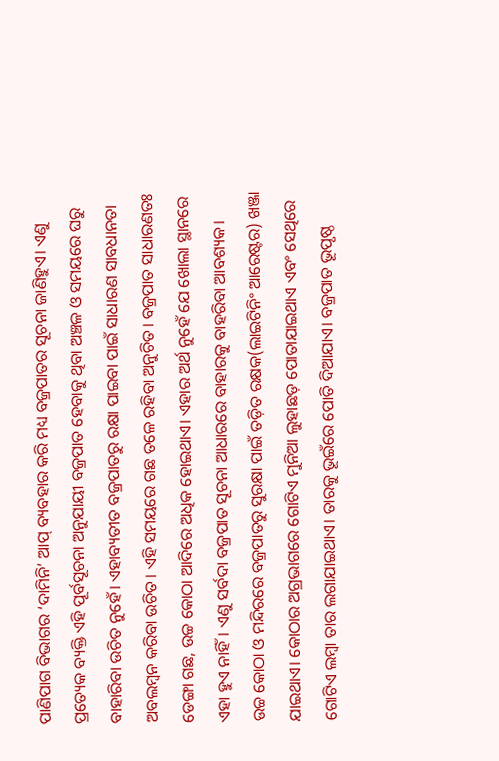ପାଣିପାଗ ବିଭାଗର ‘ଦାମିନି’ ଆପ୍‌‌ ବ୍ୟବହାର କରି ମଧ୍ୟ ବଜ୍ରପାତର ସୂଚନା ଜାଣିହୁଏ। ଏଣୁ ପ୍ରତ୍ୟେକ ବ୍ୟକ୍ତି ଏହି ପୂର୍ବସୂଚନା ଅନୁଯାୟୀ ବଜ୍ରପାତ ହେବାକୁ ଥିବା ଅଞ୍ଚଳ ଓ ସମୟରେ ଘରୁ ବାହାରିବା ଉଚିତ ନୁହେଁ। ଏହାବ୍ୟତୀତ ବଜ୍ରପାତରୁ ରକ୍ଷା ପାଇବା ପାଇଁ ସାଧାରଣ ସାବଧାନତା ଅବଲମ୍ବନ କରିବା ଉଚିତ। ଏହି ସମୟରେ ଗଛ ତଳେ ରହିବା ଅନୁଚିତ। ବଜ୍ରପାତ ସାଧାରଣତଃ ଡେଙ୍ଗା ଗଛ, ଉଚ୍ଚ କୋଠା ଆଦିରେ ଅଧିକ ହୋଇଥାଏ। ଏହାର ଅର୍ଥ ନୁହେଁ ଯେ ଖୋଲା ସ୍ଥାନରେ ଏହା ହୁଏ ନାହିଁ। ଏଣୁ ସର୍ବଦା ବଜ୍ରପାତ ସୂଚନା ଆଧାରରେ ବାହାରକୁ ବାହରିବା ଆବଶ୍ୟକ।
ଉଚ୍ଚ କୋଠା ଓ ମନ୍ଦିରରେ ବଜ୍ରପାତରୁ ସୁରକ୍ଷା ପାଇଁ ତଡ଼ିତ ରକ୍ଷକ(ଲାଇଟିନିଂ ଆରେଷ୍ଟର) ଖଞ୍ଜା ଯାଇଥାଏ। କୋଠାର ଅଗ୍ରଭାଗରେ ଗୋଟିଏ ମୁନିଆ ଲୁହାଛଡ଼ ପୋତାଯାଇଥାଏ ଏବଂ ସେଥିରେ ଗୋଟିଏ ଲମ୍ବା ତାର ଲଗାଯାଇଥାଏ। ତାରକୁ ଭୂଇଁରେ ପୋତି ଦିଆଯାଏ। ବଜ୍ରପାତ ଭୂପୃଷ୍ଠ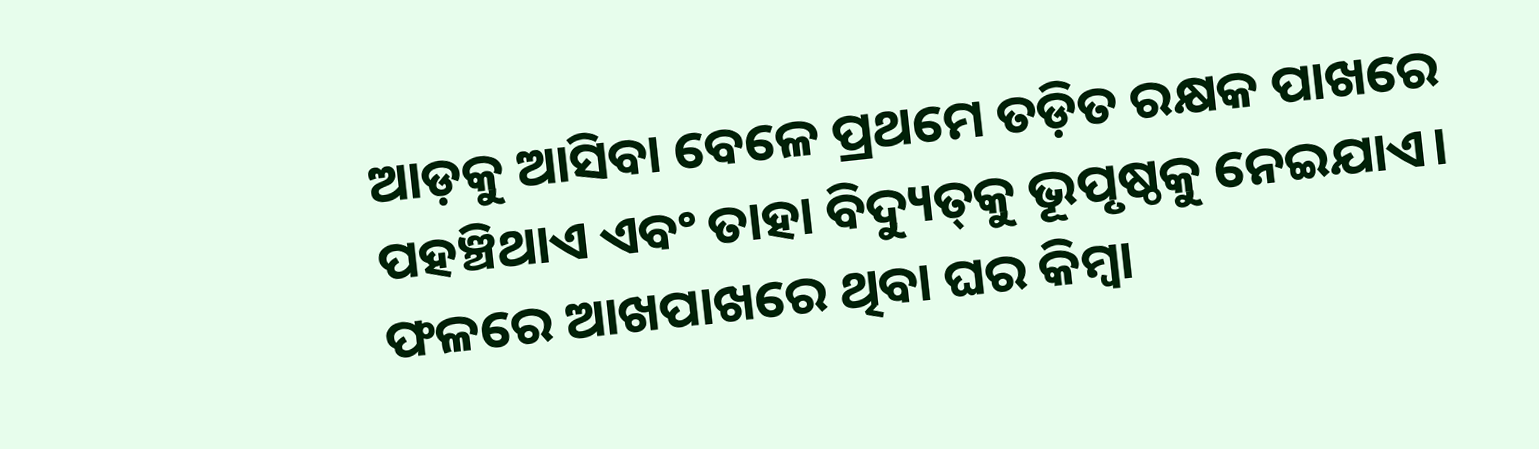ଆଡ଼କୁ ଆସିବା ବେଳେ ପ୍ରଥମେ ତଡ଼ିତ ରକ୍ଷକ ପାଖରେ ପହଞ୍ଚିଥାଏ ଏବଂ ତାହା ବିଦ୍ୟୁତ୍‌‌କୁ ଭୂପୃଷ୍ଠକୁ ନେଇଯାଏ। ଫଳରେ ଆଖପାଖରେ ଥିବା ଘର କିମ୍ବା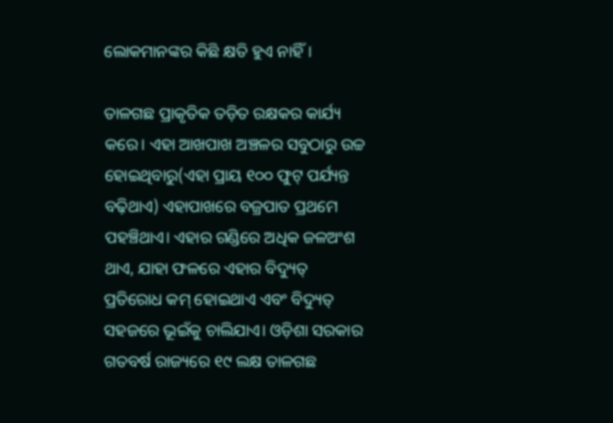ଲୋକମାନଙ୍କର କିଛି କ୍ଷତି ହୁଏ ନାହିଁ।

ତାଳଗଛ ପ୍ରାକୃତିକ ତଡ଼ିତ ରକ୍ଷକର କାର୍ଯ୍ୟ କରେ। ଏହା ଆଖପାଖ ଅଞ୍ଚଳର ସବୁଠାରୁ ଉଚ୍ଚ ହୋଇଥିବାରୁ(ଏହା ପ୍ରାୟ ୧୦୦ ଫୁଟ୍‌‌ ପର୍ଯ୍ୟନ୍ତ ବଢ଼ିଥାଏ) ଏହାପାଖରେ ବଜ୍ରପାତ ପ୍ରଥମେ ପହଞ୍ଚିଥାଏ। ଏହାର ଗଣ୍ଡିରେ ଅଧିକ ଜଳଅଂଶ ଥାଏ, ଯାହା ଫଳରେ ଏହାର ବିଦ୍ୟୁତ୍‌‌ ପ୍ରତିରୋଧ କମ୍‌‌ ହୋଇଥାଏ ଏବଂ ବିଦ୍ୟୁତ୍‌‌ ସହଜରେ ଭୂଇଁକୁ ଚାଲିଯାଏ। ଓଡ଼ିଶା ସରକାର ଗତବର୍ଷ ରାଜ୍ୟରେ ୧୯ ଲକ୍ଷ ତାଳଗଛ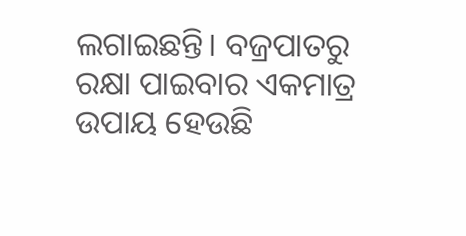ଲଗାଇଛନ୍ତି। ବଜ୍ରପାତରୁ ରକ୍ଷା ପାଇବାର ଏକମାତ୍ର ଉପାୟ ହେଉଛି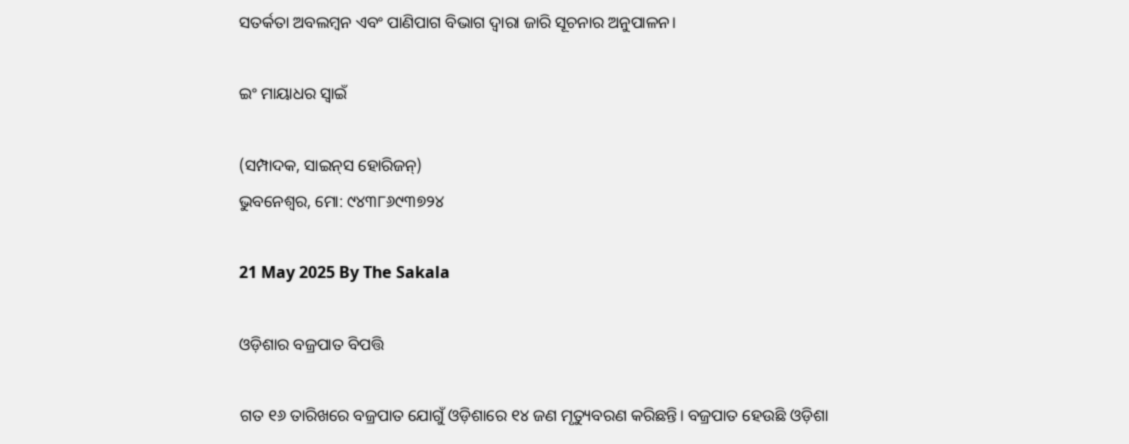ସତର୍କତା ଅବଲମ୍ବନ ଏବଂ ପାଣିପାଗ ବିଭାଗ ଦ୍ୱାରା ଜାରି ସୂଚନାର ଅନୁପାଳନ।

ଇଂ ମାୟାଧର ସ୍ୱାଇଁ

(ସମ୍ପାଦକ, ସାଇନ୍‌‌ସ ହୋରିଜନ୍‌‌)
ଭୁବନେଶ୍ୱର, ମୋ: ୯୪୩୮୬୯୩୭୨୪

21 May 2025 By The Sakala

ଓଡ଼ିଶାର ବଜ୍ରପାତ ବିପତ୍ତି

ଗତ ୧୬ ତାରିଖରେ ବଜ୍ରପାତ ଯୋଗୁଁ ଓଡ଼ିଶାରେ ୧୪ ଜଣ ମୃତ୍ୟୁବରଣ କରିଛନ୍ତି। ବଜ୍ରପାତ ହେଉଛି ଓଡ଼ିଶା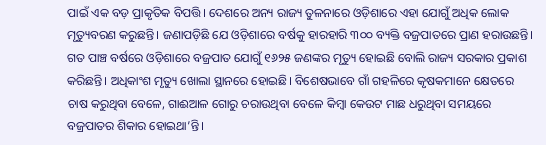ପାଇଁ ଏକ ବଡ଼ ପ୍ରାକୃତିକ ବିପତ୍ତି। ଦେଶରେ ଅନ୍ୟ ରାଜ୍ୟ ତୁଳନାରେ ଓଡ଼ିଶାରେ ଏହା ଯୋଗୁଁ ଅଧିକ ଲୋକ ମୃତ୍ୟୁବରଣ କରୁଛନ୍ତି। ଜଣାପଡ଼ିଛି ଯେ ଓଡ଼ିଶାରେ ବର୍ଷକୁ ହାରହାରି ୩୦୦ ବ୍ୟକ୍ତି ବଜ୍ରପାତରେ ପ୍ରାଣ ହରାଉଛନ୍ତି। ଗତ ପାଞ୍ଚ ବର୍ଷରେ ଓଡ଼ିଶାରେ ବଜ୍ରପାତ ଯୋଗୁଁ ୧୬୨୫ ଜଣଙ୍କର ମୃତ୍ୟୁ ହୋଇଛି ବୋଲି ରାଜ୍ୟ ସରକାର ପ୍ରକାଶ କରିଛନ୍ତି। ଅଧିକାଂଶ ମୃତ୍ୟୁ ଖୋଲା ସ୍ଥାନରେ ହୋଇଛି। ବିଶେଷଭାବେ ଗାଁ ଗହଳିରେ କୃଷକମାନେ କ୍ଷେତରେ ଚାଷ କରୁଥିବା ବେଳେ, ଗାଈଆଳ ଗୋରୁ ଚରାଉଥିବା ବେଳେ କିମ୍ବା କେଉଟ ମାଛ ଧରୁଥିବା ସମୟରେ ବଜ୍ରପାତର ଶିକାର ହୋଇଥା’ନ୍ତି।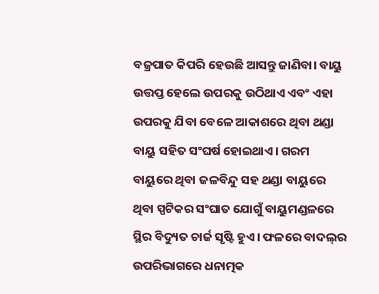ବଜ୍ରପାତ କିପରି ହେଉଛି ଆସନ୍ତୁ ଜାଣିବା। ବାୟୁ ଉତ୍ତପ୍ତ ହେଲେ ଉପରକୁ ଉଠିଥାଏ ଏବଂ ଏହା ଉପରକୁ ଯିବା ବେଳେ ଆକାଶରେ ଥିବା ଥଣ୍ଡା ବାୟୁ ସହିତ ସଂଘର୍ଷ ହୋଇଥାଏ। ଗରମ ବାୟୁରେ ଥିବା ଜଳବିନ୍ଦୁ ସହ ଥଣ୍ଡା ବାୟୁରେ ଥିବା ସ୍ପଟିକର ସଂଘାତ ଯୋଗୁଁ ବାୟୁମଣ୍ଡଳରେ ସ୍ଥିର ବିଦ୍ୟୁତ ଚାର୍ଜ ସୃଷ୍ଟି ହୁଏ। ଫଳରେ ବାଦଲ୍‌‌ର ଉପରିଭାଗରେ ଧନାତ୍ମକ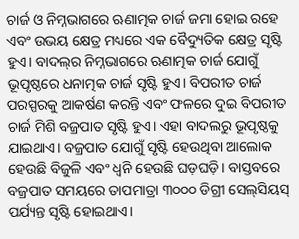ଚାର୍ଜ ଓ ନିମ୍ନଭାଗରେ ଋଣାତ୍ମକ ଚାର୍ଜ ଜମା ହୋଇ ରହେ ଏବଂ ଉଭୟ କ୍ଷେତ୍ର ମଧ୍ୟରେ ଏକ ବୈଦ୍ୟୁତିକ କ୍ଷେତ୍ର ସୃଷ୍ଟି ହୁଏ। ବାଦଲ୍‌‌ର ନିମ୍ନଭାଗରେ ଋଣାତ୍ମକ ଚାର୍ଜ ଯୋଗୁଁ ଭୂପୃଷ୍ଠରେ ଧନାତ୍ମକ ଚାର୍ଜ ସୃଷ୍ଟି ହୁଏ। ବିପରୀତ ଚାର୍ଜ ପରସ୍ପରକୁ ଆକର୍ଷଣ କରନ୍ତି ଏବଂ ଫଳରେ ଦୁଇ ବିପରୀତ ଚାର୍ଜ ମିଶି ବଜ୍ରପାତ ସୃଷ୍ଟି ହୁଏ। ଏହା ବାଦଲରୁ ଭୂପୃଷ୍ଠକୁ ଯାଇଥାଏ। ବଜ୍ରପାତ ଯୋଗୁଁ ସୃଷ୍ଟି ହେଉଥିବା ଆଲୋକ ହେଉଛି ବିଜୁଳି ଏବଂ ଧ୍ୱନି ହେଉଛି ଘଡ଼ଘଡ଼ି। ବାସ୍ତବରେ ବଜ୍ରପାତ ସମୟରେ ତାପମାତ୍ରା ୩୦୦୦ ଡିଗ୍ରୀ ସେଲ୍‌ସିୟସ୍‌‌ ପର୍ଯ୍ୟନ୍ତ ସୃଷ୍ଟି ହୋଇଥାଏ।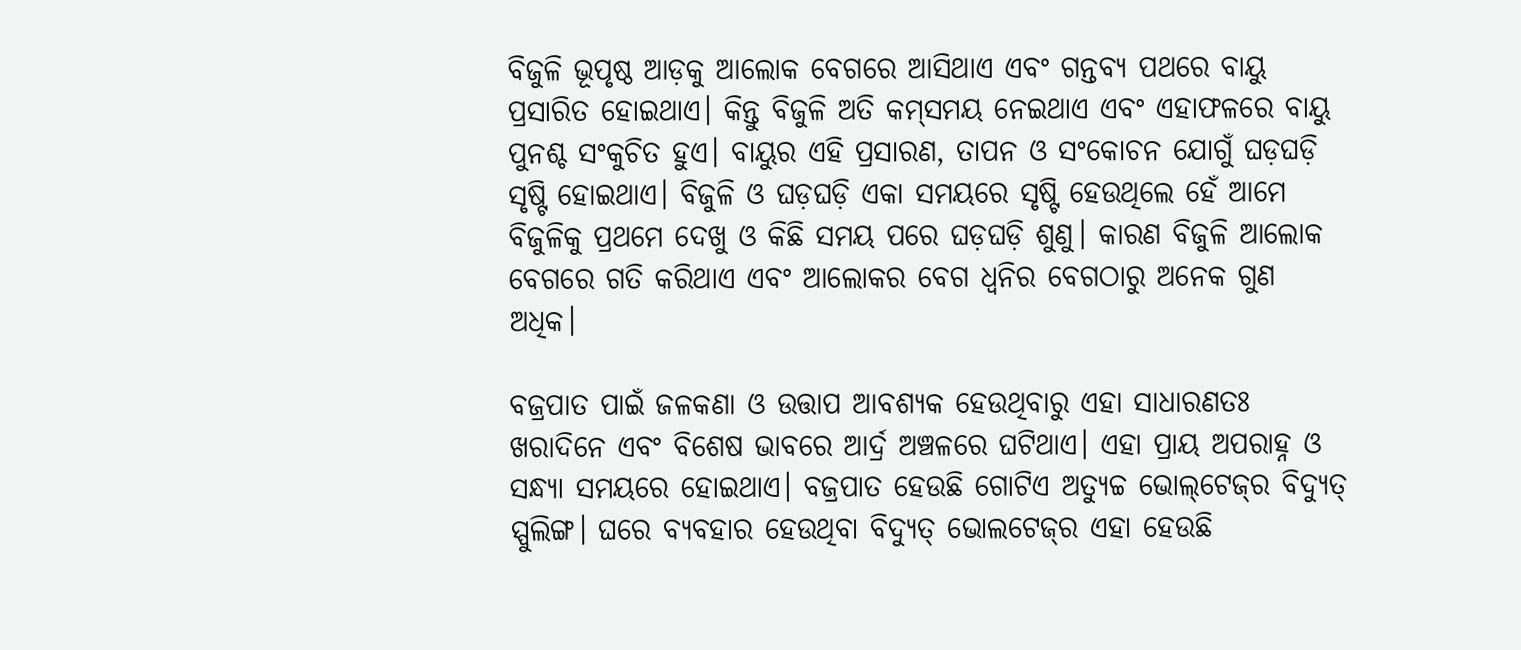ବିଜୁଳି ଭୂପୃଷ୍ଠ ଆଡ଼କୁ ଆଲୋକ ବେଗରେ ଆସିଥାଏ ଏବଂ ଗନ୍ତବ୍ୟ ପଥରେ ବାୟୁ ପ୍ରସାରିତ ହୋଇଥାଏ। କିନ୍ତୁ ବିଜୁଳି ଅତି କମ୍‌‌ସମୟ ନେଇଥାଏ ଏବଂ ଏହାଫଳରେ ବାୟୁ ପୁନଶ୍ଚ ସଂକୁଚିତ ହୁଏ। ବାୟୁର ଏହି ପ୍ରସାରଣ, ତାପନ ଓ ସଂକୋଚନ ଯୋଗୁଁ ଘଡ଼ଘଡ଼ି ସୃଷ୍ଟି ହୋଇଥାଏ। ବିଜୁଳି ଓ ଘଡ଼ଘଡ଼ି ଏକା ସମୟରେ ସୃଷ୍ଟି ହେଉଥିଲେ ହେଁ ଆମେ ବିଜୁଳିକୁ ପ୍ରଥମେ ଦେଖୁ ଓ କିଛି ସମୟ ପରେ ଘଡ଼ଘଡ଼ି ଶୁଣୁ। କାରଣ ବିଜୁଳି ଆଲୋକ ବେଗରେ ଗତି କରିଥାଏ ଏବଂ ଆଲୋକର ବେଗ ଧ୍ୱନିର ବେଗଠାରୁ ଅନେକ ଗୁଣ ଅଧିକ।

ବଜ୍ରପାତ ପାଇଁ ଜଳକଣା ଓ ଉତ୍ତାପ ଆବଶ୍ୟକ ହେଉଥିବାରୁ ଏହା ସାଧାରଣତଃ ଖରାଦିନେ ଏବଂ ବିଶେଷ ଭାବରେ ଆର୍ଦ୍ର ଅଞ୍ଚଳରେ ଘଟିଥାଏ। ଏହା ପ୍ରାୟ ଅପରାହ୍ନ ଓ ସନ୍ଧ୍ୟା ସମୟରେ ହୋଇଥାଏ। ବଜ୍ରପାତ ହେଉଛି ଗୋଟିଏ ଅତ୍ୟୁଚ୍ଚ ଭୋଲ୍‌‌ଟେଜ୍‌‌ର ବିଦ୍ୟୁତ୍‌‌ ସ୍ପୁଲିଙ୍ଗ। ଘରେ ବ୍ୟବହାର ହେଉଥିବା ବିଦ୍ୟୁତ୍‌‌ ଭୋଲଟେଜ୍‌‌ର ଏହା ହେଉଛି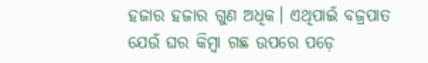ହଜାର ହଜାର ଗୁଣ ଅଧିକ। ଏଥିପାଇଁ ବଜ୍ରପାତ ଯେଉଁ ଘର କିମ୍ବା ଗଛ ଉପରେ ପଡ଼େ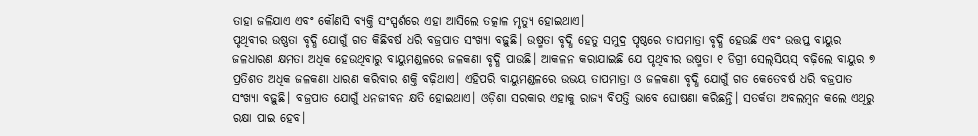ତାହା ଜଳିଯାଏ ଏବଂ କୌଣସି ବ୍ୟକ୍ତି ସଂସ୍ପର୍ଶରେ ଏହା ଆସିଲେ ତତ୍କାଳ ମୃତ୍ୟୁ ହୋଇଥାଏ।
ପୃଥିବୀର ଉଷ୍ଣତା ବୃଦ୍ଧି ଯୋଗୁଁ ଗତ କିଛିବର୍ଷ ଧରି ବଜ୍ରପାତ ସଂଖ୍ୟା ବଢ଼ୁଛି। ଉଷ୍ମତା ବୃଦ୍ଧି ହେତୁ ସମୁଦ୍ର ପୃଷ୍ଠରେ ତାପମାତ୍ରା ବୃଦ୍ଧି ହେଉଛି ଏବଂ ଉତ୍ତପ୍ତ ବାୟୁର ଜଳଧାରଣ କ୍ଷମତା ଅଧିକ ହେଉଥିବାରୁ ବାୟୁମଣ୍ଡଳରେ ଜଳକଣା ବୃଦ୍ଧି ପାଉଛି। ଆକଳନ କରାଯାଇଛି ଯେ ପୃଥିବୀର ଉଷ୍ମତା ୧ ଡିଗ୍ରୀ ସେଲ୍‌ସିୟସ୍‌‌ ବଢ଼ିଲେ ବାୟୁର ୭ ପ୍ରତିଶତ ଅଧିକ ଜଳକଣା ଧାରଣ କରିବାର ଶକ୍ତି ବଢ଼ିଥାଏ। ଏହିପରି ବାୟୁମଣ୍ଡଳରେ ଉଭୟ ତାପମାତ୍ରା ଓ ଜଳକଣା ବୃଦ୍ଧି ଯୋଗୁଁ ଗତ କେତେବର୍ଷ ଧରି ବଜ୍ରପାତ ସଂଖ୍ୟା ବଢ଼ୁଛି। ବଜ୍ରପାତ ଯୋଗୁଁ ଧନଜୀବନ କ୍ଷତି ହୋଇଥାଏ। ଓଡ଼ିଶା ସରକାର ଏହାକୁ ରାଜ୍ୟ ବିପତ୍ତି ଭାବେ ଘୋଷଣା କରିଛନ୍ତି। ସତର୍କତା ଅବଲମ୍ବନ କଲେ ଏଥିରୁ ରକ୍ଷା ପାଇ ହେବ।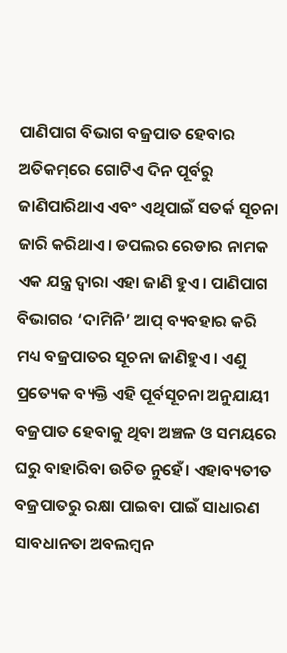ପାଣିପାଗ ବିଭାଗ ବଜ୍ରପାତ ହେବାର ଅତିକମ୍‌‌ରେ ଗୋଟିଏ ଦିନ ପୂର୍ବରୁ ଜାଣିପାରିଥାଏ ଏବଂ ଏଥିପାଇଁ ସତର୍କ ସୂଚନା ଜାରି କରିଥାଏ। ଡପଲର ରେଡାର ନାମକ ଏକ ଯନ୍ତ୍ର ଦ୍ୱାରା ଏହା ଜାଣି ହୁଏ। ପାଣିପାଗ ବିଭାଗର ‘ଦାମିନି’ ଆପ୍‌‌ ବ୍ୟବହାର କରି ମଧ୍ୟ ବଜ୍ରପାତର ସୂଚନା ଜାଣିହୁଏ। ଏଣୁ ପ୍ରତ୍ୟେକ ବ୍ୟକ୍ତି ଏହି ପୂର୍ବସୂଚନା ଅନୁଯାୟୀ ବଜ୍ରପାତ ହେବାକୁ ଥିବା ଅଞ୍ଚଳ ଓ ସମୟରେ ଘରୁ ବାହାରିବା ଉଚିତ ନୁହେଁ। ଏହାବ୍ୟତୀତ ବଜ୍ରପାତରୁ ରକ୍ଷା ପାଇବା ପାଇଁ ସାଧାରଣ ସାବଧାନତା ଅବଲମ୍ବନ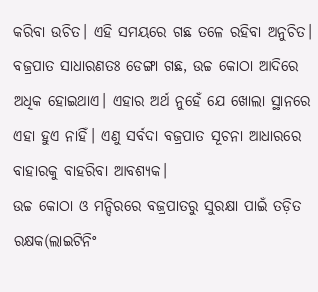କରିବା ଉଚିତ। ଏହି ସମୟରେ ଗଛ ତଳେ ରହିବା ଅନୁଚିତ। ବଜ୍ରପାତ ସାଧାରଣତଃ ଡେଙ୍ଗା ଗଛ, ଉଚ୍ଚ କୋଠା ଆଦିରେ ଅଧିକ ହୋଇଥାଏ। ଏହାର ଅର୍ଥ ନୁହେଁ ଯେ ଖୋଲା ସ୍ଥାନରେ ଏହା ହୁଏ ନାହିଁ। ଏଣୁ ସର୍ବଦା ବଜ୍ରପାତ ସୂଚନା ଆଧାରରେ ବାହାରକୁ ବାହରିବା ଆବଶ୍ୟକ।
ଉଚ୍ଚ କୋଠା ଓ ମନ୍ଦିରରେ ବଜ୍ରପାତରୁ ସୁରକ୍ଷା ପାଇଁ ତଡ଼ିତ ରକ୍ଷକ(ଲାଇଟିନିଂ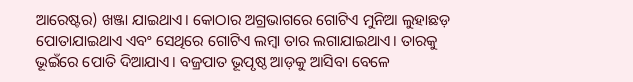ଆରେଷ୍ଟର) ଖଞ୍ଜା ଯାଇଥାଏ। କୋଠାର ଅଗ୍ରଭାଗରେ ଗୋଟିଏ ମୁନିଆ ଲୁହାଛଡ଼ ପୋତାଯାଇଥାଏ ଏବଂ ସେଥିରେ ଗୋଟିଏ ଲମ୍ବା ତାର ଲଗାଯାଇଥାଏ। ତାରକୁ ଭୂଇଁରେ ପୋତି ଦିଆଯାଏ। ବଜ୍ରପାତ ଭୂପୃଷ୍ଠ ଆଡ଼କୁ ଆସିବା ବେଳେ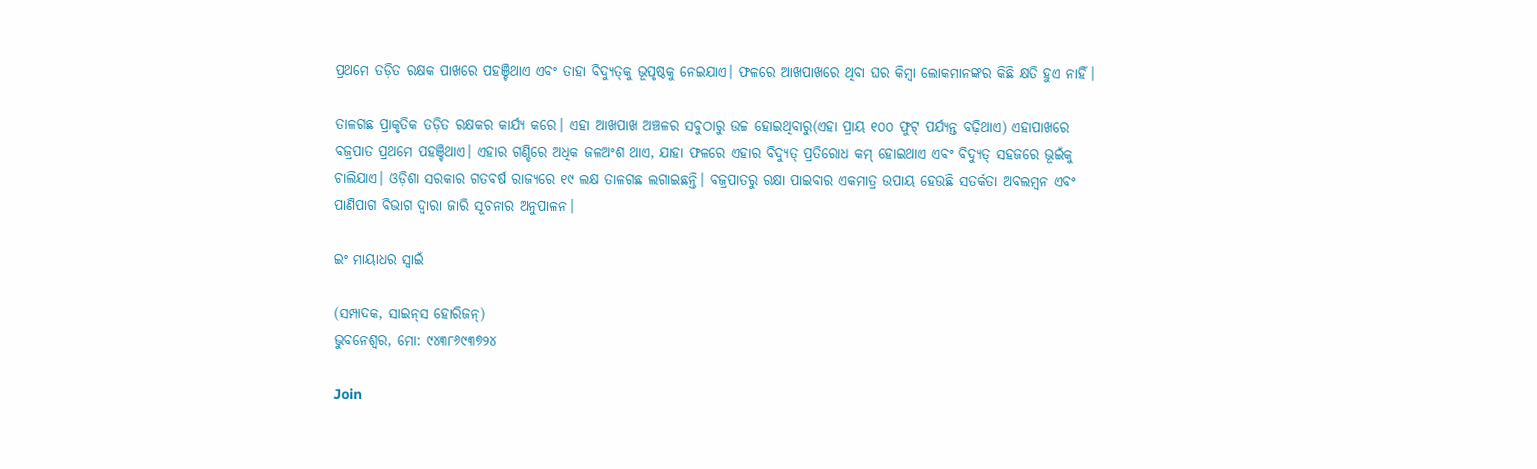ପ୍ରଥମେ ତଡ଼ିତ ରକ୍ଷକ ପାଖରେ ପହଞ୍ଚିଥାଏ ଏବଂ ତାହା ବିଦ୍ୟୁତ୍‌‌କୁ ଭୂପୃଷ୍ଠକୁ ନେଇଯାଏ। ଫଳରେ ଆଖପାଖରେ ଥିବା ଘର କିମ୍ବା ଲୋକମାନଙ୍କର କିଛି କ୍ଷତି ହୁଏ ନାହିଁ।

ତାଳଗଛ ପ୍ରାକୃତିକ ତଡ଼ିତ ରକ୍ଷକର କାର୍ଯ୍ୟ କରେ। ଏହା ଆଖପାଖ ଅଞ୍ଚଳର ସବୁଠାରୁ ଉଚ୍ଚ ହୋଇଥିବାରୁ(ଏହା ପ୍ରାୟ ୧୦୦ ଫୁଟ୍‌‌ ପର୍ଯ୍ୟନ୍ତ ବଢ଼ିଥାଏ) ଏହାପାଖରେ ବଜ୍ରପାତ ପ୍ରଥମେ ପହଞ୍ଚିଥାଏ। ଏହାର ଗଣ୍ଡିରେ ଅଧିକ ଜଳଅଂଶ ଥାଏ, ଯାହା ଫଳରେ ଏହାର ବିଦ୍ୟୁତ୍‌‌ ପ୍ରତିରୋଧ କମ୍‌‌ ହୋଇଥାଏ ଏବଂ ବିଦ୍ୟୁତ୍‌‌ ସହଜରେ ଭୂଇଁକୁ ଚାଲିଯାଏ। ଓଡ଼ିଶା ସରକାର ଗତବର୍ଷ ରାଜ୍ୟରେ ୧୯ ଲକ୍ଷ ତାଳଗଛ ଲଗାଇଛନ୍ତି। ବଜ୍ରପାତରୁ ରକ୍ଷା ପାଇବାର ଏକମାତ୍ର ଉପାୟ ହେଉଛି ସତର୍କତା ଅବଲମ୍ବନ ଏବଂ ପାଣିପାଗ ବିଭାଗ ଦ୍ୱାରା ଜାରି ସୂଚନାର ଅନୁପାଳନ।

ଇଂ ମାୟାଧର ସ୍ୱାଇଁ

(ସମ୍ପାଦକ, ସାଇନ୍‌‌ସ ହୋରିଜନ୍‌‌)
ଭୁବନେଶ୍ୱର, ମୋ: ୯୪୩୮୬୯୩୭୨୪

Join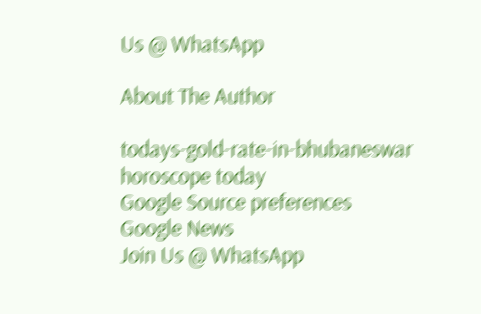Us @ WhatsApp

About The Author

todays-gold-rate-in-bhubaneswar
horoscope today
Google Source preferences
Google News
Join Us @ WhatsApp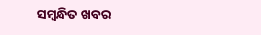ସମ୍ବନ୍ଧିତ ଖବର